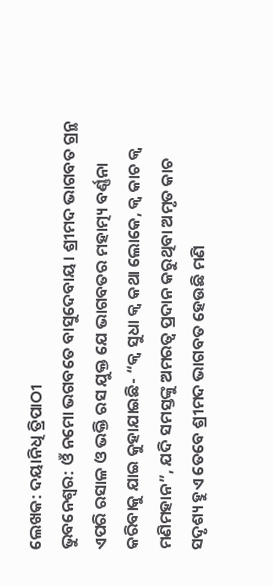ଲେଖକ: ଦୟାନିଧି ତ୍ରିପାଠୀ
ଭୁବନେଶ୍ୱର: ଓଁ ନମୋ ଭଗବତେ ବାସୁଦେବାୟ। ଶ୍ରୀମଦ ଭାଗବତ ଗ୍ରନ୍ଥ ଏପରି ରସାଳ ଓ ଭକ୍ତି ରସ ଯୁକ୍ତ ଯେ ଭାଗବତର ମହାତ୍ମ୍ୟ ବର୍ଣ୍ଣନା କରିବାକୁ ଯାଇ କୁହାଯାଇଛି- “କ୍ଵ ସୁଧା କ୍ଵ କଥା ଲୋକେ, କ୍ଵ କାଚ କ୍ଵ ମଣିମହାନ”, ଯଦି ସମସ୍ତଙ୍କୁ ଅମରତ୍ୱ ପ୍ରଦାନ କରୁଥିବା ଅମୃତ କାଚ ସଦୃଶ୍ୟ ହୁଏ ତେବେ ଶ୍ରୀମଦ ଭାଗବତ ହେଉଛି ମଣି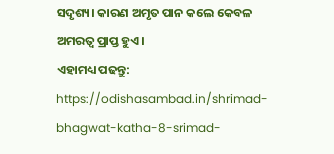ସଦୃଶ୍ୟ। କାରଣ ଅମୃତ ପାନ କଲେ କେବଳ ଅମରତ୍ୱ ପ୍ରାପ୍ତ ହୁଏ।
ଏହାମଧ୍ୟ ପଢନ୍ତୁ: https://odishasambad.in/shrimad-bhagwat-katha-8-srimad-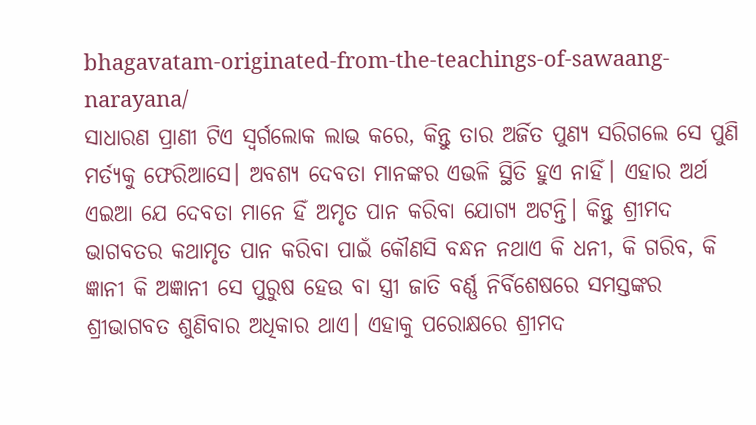bhagavatam-originated-from-the-teachings-of-sawaang-narayana/
ସାଧାରଣ ପ୍ରାଣୀ ଟିଏ ସ୍ୱର୍ଗଲୋକ ଲାଭ କରେ, କିନ୍ତୁ ତାର ଅର୍ଜିତ ପୁଣ୍ୟ ସରିଗଲେ ସେ ପୁଣି ମର୍ତ୍ୟକୁ ଫେରିଆସେ। ଅବଶ୍ୟ ଦେବତା ମାନଙ୍କର ଏଭଳି ସ୍ଥିତି ହୁଏ ନାହିଁ। ଏହାର ଅର୍ଥ ଏଇଆ ଯେ ଦେବତା ମାନେ ହିଁ ଅମୃତ ପାନ କରିବା ଯୋଗ୍ୟ ଅଟନ୍ତି। କିନ୍ତୁ ଶ୍ରୀମଦ ଭାଗବତର କଥାମୃତ ପାନ କରିବା ପାଇଁ କୌଣସି ବନ୍ଧନ ନଥାଏ କି ଧନୀ, କି ଗରିବ, କି ଜ୍ଞାନୀ କି ଅଜ୍ଞାନୀ ସେ ପୁରୁଷ ହେଉ ବା ସ୍ତ୍ରୀ ଜାତି ବର୍ଣ୍ଣ ନିର୍ବିଶେଷରେ ସମସ୍ତଙ୍କର ଶ୍ରୀଭାଗବତ ଶୁଣିବାର ଅଧିକାର ଥାଏ। ଏହାକୁ ପରୋକ୍ଷରେ ଶ୍ରୀମଦ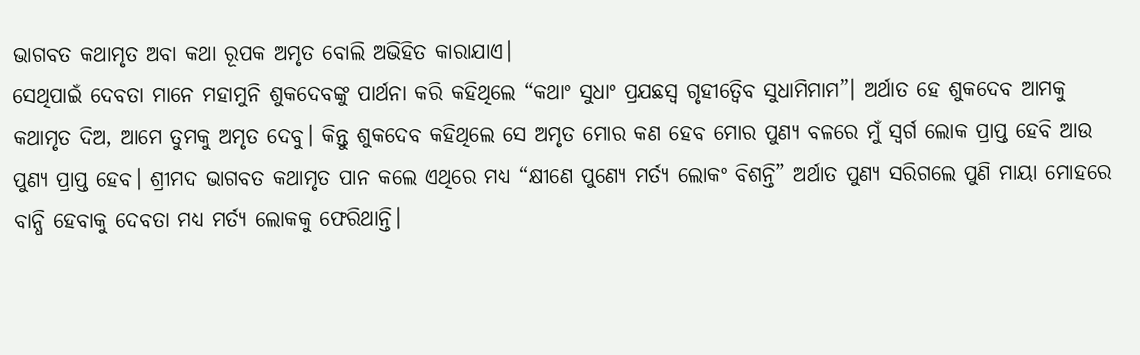ଭାଗବତ କଥାମୃତ ଅବା କଥା ରୂପକ ଅମୃତ ବୋଲି ଅଭିହିତ କାରାଯାଏ।
ସେଥିପାଇଁ ଦେବତା ମାନେ ମହାମୁନି ଶୁକଦେବଙ୍କୁ ପାର୍ଥନା କରି କହିଥିଲେ “କଥାଂ ସୁଧାଂ ପ୍ରଯଛସ୍ୱ ଗୃହୀତ୍ୱେିବ ସୁଧାମିମାମ”। ଅର୍ଥାତ ହେ ଶୁକଦେବ ଆମକୁ କଥାମୃତ ଦିଅ, ଆମେ ତୁମକୁ ଅମୃତ ଦେବୁ। କିନ୍ତୁ ଶୁକଦେବ କହିଥିଲେ ସେ ଅମୃତ ମୋର କଣ ହେବ ମୋର ପୁଣ୍ୟ ବଳରେ ମୁଁ ସ୍ୱର୍ଗ ଲୋକ ପ୍ରାପ୍ତ ହେବି ଆଉ ପୁଣ୍ୟ ପ୍ରାପ୍ତ ହେବ। ଶ୍ରୀମଦ ଭାଗବତ କଥାମୃତ ପାନ କଲେ ଏଥିରେ ମଧ୍ୟ “କ୍ଷୀଣେ ପୁଣ୍ୟେ ମର୍ତ୍ୟ ଲୋକଂ ବିଶନ୍ତି” ଅର୍ଥାତ ପୁଣ୍ୟ ସରିଗଲେ ପୁଣି ମାୟା ମୋହରେ ବାନ୍ଧି ହେବାକୁ ଦେବତା ମଧ୍ୟ ମର୍ତ୍ୟ ଲୋକକୁ ଫେରିଥାନ୍ତି।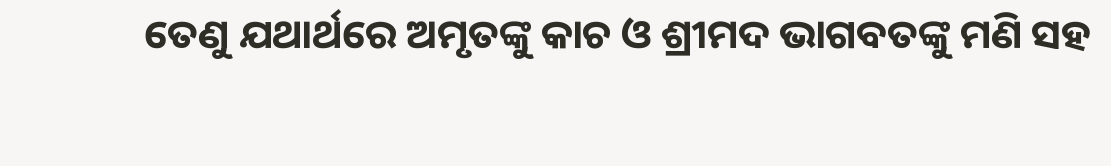ତେଣୁ ଯଥାର୍ଥରେ ଅମୃତଙ୍କୁ କାଚ ଓ ଶ୍ରୀମଦ ଭାଗବତଙ୍କୁ ମଣି ସହ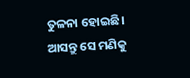ତୁଳନା ହୋଇଛି। ଆସନ୍ତୁ ସେ ମଣିକୁ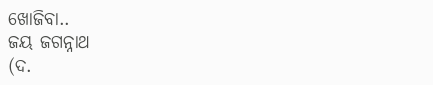ଖୋଜିବା..
ଜୟ ଜଗନ୍ନାଥ
(ଦ.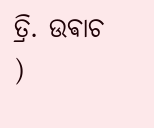ତ୍ରି. ଉଵାଚ )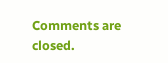Comments are closed.